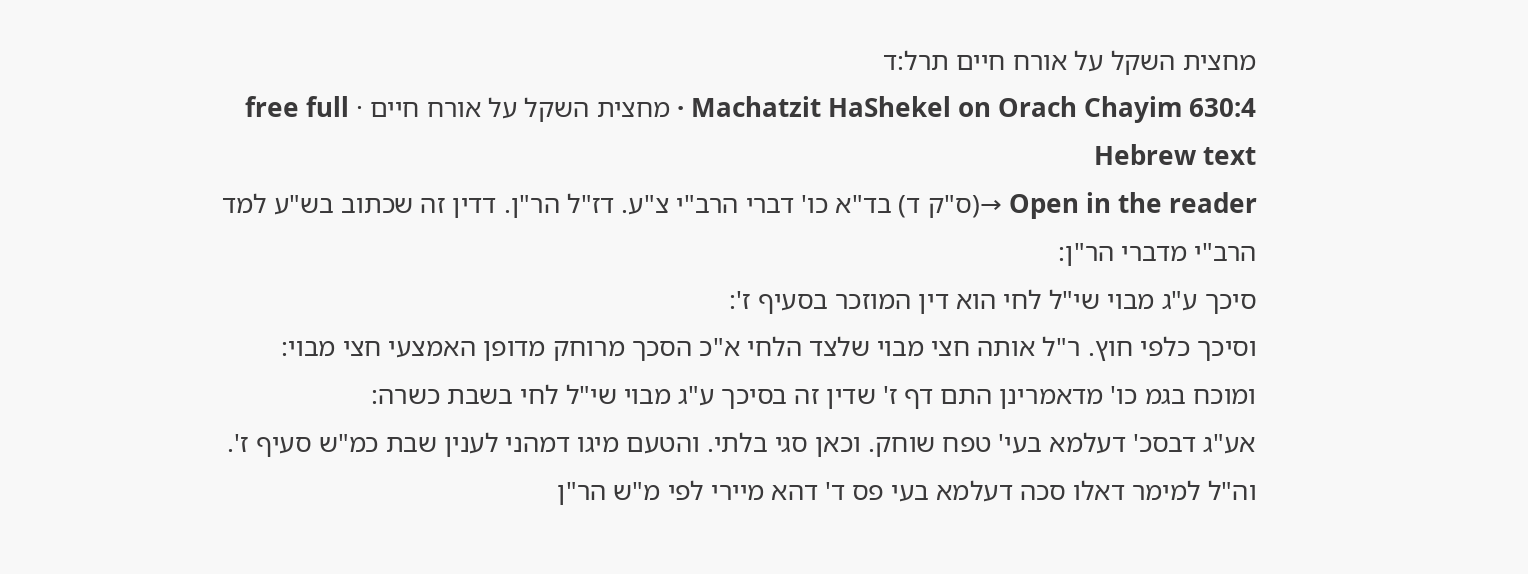מחצית השקל על אורח חיים תרל:ד
Machatzit HaShekel on Orach Chayim 630:4 · מחצית השקל על אורח חיים · free full Hebrew text
Open in the reader →(ס"ק ד) בד"א כו' דברי הרב"י צ"ע. דז"ל הר"ן. דדין זה שכתוב בש"ע למד הרב"י מדברי הר"ן:
סיכך ע"ג מבוי שי"ל לחי הוא דין המוזכר בסעיף ז':
וסיכך כלפי חוץ. ר"ל אותה חצי מבוי שלצד הלחי א"כ הסכך מרוחק מדופן האמצעי חצי מבוי:
ומוכח בגמ כו' מדאמרינן התם דף ז' שדין זה בסיכך ע"ג מבוי שי"ל לחי בשבת כשרה:
אע"ג דבסכ' דעלמא בעי' טפח שוחק. וכאן סגי בלתי. והטעם מיגו דמהני לענין שבת כמ"ש סעיף ז'. וה"ל למימר דאלו סכה דעלמא בעי פס ד' דהא מיירי לפי מ"ש הר"ן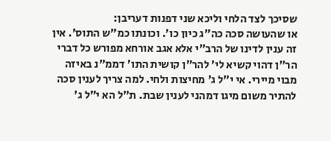שסיכך לצד הלחי וליכא שני דפנות דעריבן:
או שהעושה סכה כה"ג כיון כו'. וכונתו כמ"ש התוס'. אין זה ענין לדינו של הרב"י אלא אגב אורחא מפורש כל דברי הר"ן דהוי קשיא לי' להר"ן קושית התו' דממ"נ באיזה מבוי מיירי. אי י"ל ג' מחיצות ולחי. למה צריך לענין סכה להתיר משום מיגו דמהני לענין שבת. ת"ל הא י"ל ג'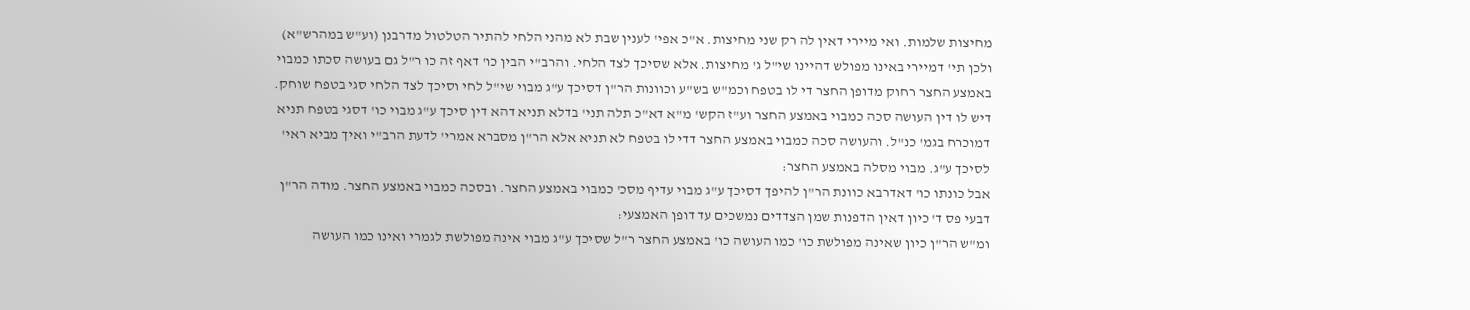מחיצות שלמות. ואי מיירי דאין לה רק שני מחיצות. א"כ אפי' לענין שבת לא מהני הלחי להתיר הטלטול מדרבנן (וע"ש במהרש"א) ולכן תי' דמיירי באינו מפולש דהיינו שי"ל ג' מחיצות. אלא שסיכך לצד הלחי. והרב"י הבין כו' דאף זה כו ר"ל גם בעושה סכתו כמבוי באמצע החצר רחוק מדופן החצר די לו בטפח וכמ"ש בש"ע וכוונות הר"ן דסיכך ע"ג מבוי שי"ל לחי וסיכך לצד הלחי סגי בטפח שוחק. דיש לו דין העושה סכה כמבוי באמצע החצר וע"ז הקש' מ"א דא"כ תלה תני' בדלא תניא דהא דין סיכך ע"ג מבוי כו' דסגי בטפח תניא דמוכרח בגמ' כנ"ל. והעושה סכה כמבוי באמצע החצר דדי לו בטפח לא תניא אלא הר"ן מסברא אמרי' לדעת הרב"י ואיך מביא ראי' לסיכך ע"ג. מבוי מסלה באמצע החצר:
אבל כונתו כו' דאדרבא כוונת הר"ן להיפך דסיכך ע"ג מבוי עדיף מסכ' כמבוי באמצע החצר. ובסכה כמבוי באמצע החצר. מודה הר"ן דבעי פס ד' כיון דאין הדפנות שמן הצדדים נמשכים עד דופן האמצעי:
ומ"ש הר"ן כיון שאינה מפולשת כו' כמו העושה כו' באמצע החצר ר"ל שסיכך ע"ג מבוי אינה מפולשת לגמרי ואינו כמו העושה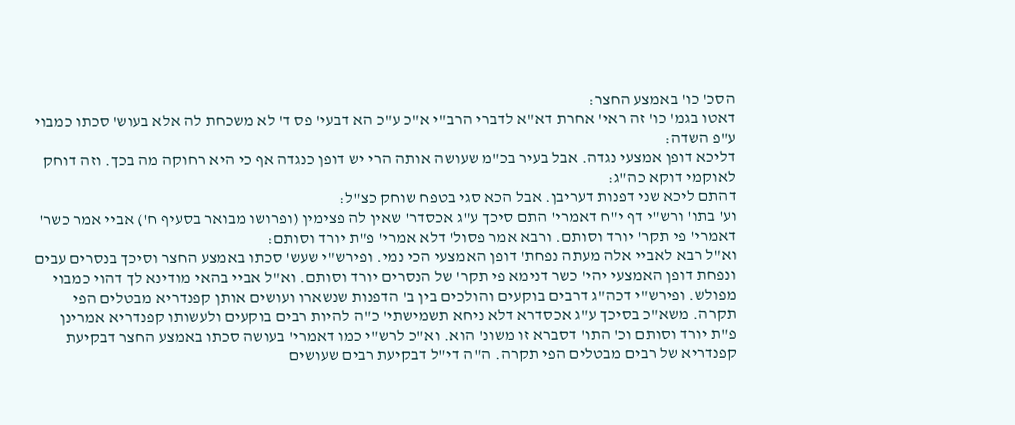הסכ' כו' באמצע החצר:
דאטו בגמ' כו' זה ראי' אחרת דא"א לדברי הרב"י א"כ ע"כ הא דבעי' פס ד' לא משכחת לה אלא בעוש' סכתו כמבוי ע"פ השדה:
דליכא דופן אמצעי נגדה. אבל בעיר בכ"מ שעושה אותה הרי יש דופן כנגדה אף כי היא רחוקה מה בכך. וזה דוחק לאוקמי דוקא כה"ג:
דהתם ליכא שני דפנות דעריבן. אבל הכא סגי בטפח שוחק כצ"ל:
וע' בתו' ורש"י דף י"ח דאמרי' התם סיכך ע"ג אכסדר' שאין לה פצימין (ופרושו מבואר בסעיף ח') אביי אמר כשר' דאמרי' פי תקר' יורד וסותם. ורבא אמר פסול' דלא אמרי' פ"ת יורד וסותם:
וא"ל רבא לאביי אלה מעתה נפחת' דופן האמצעי הכי נמי. ופירש"י שעש' סכתו באמצע החצר וסיכך בנסרים עבים ונפחת דופן האמצעי יהי' כשר דנימא פי תקר' של הנסרים יורד וסותם. וא"ל אביי בהאי מודינא לך דהוי כמבוי מפולש. ופירש"י דכה"ג דרבים בוקעים והולכים בין ב' הדפנות שנשארו ועושים אותן קפנדריא מבטלים הפי תקרה. משא"כ בסיכך ע"ג אכסדרא דלא ניחא תשמישתי' כ"ה להיות רבים בוקעים ולעשותו קפנדריא אמרינן פ"ת יורד וסותם וכ' התו' דסברא זו משונ' הוא. וא"כ לרש"י כמו דאמרי' בעושה סכתו באמצע החצר דבקיעת קפנדריא של רבים מבטלים הפי תקרה. ה"ה די"ל דבקיעת רבים שעושים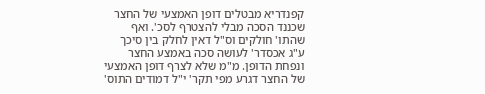קפנדריא מבטלים דופן האמצעי של החצר שכננד הסכה מבלי להצטרף לסכ'. ואף שהתו' חולקים וס"ל דאין לחלק בין סיכך ע"ג אכסדר' לעושה סכה באמצע החצר ונפחת הדופן. מ"מ שלא לצרף דופן האמצעי של החצר דגרע מפי תקר' י"ל דמודים התוס'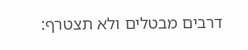דרבים מבטלים ולא תצטרף: